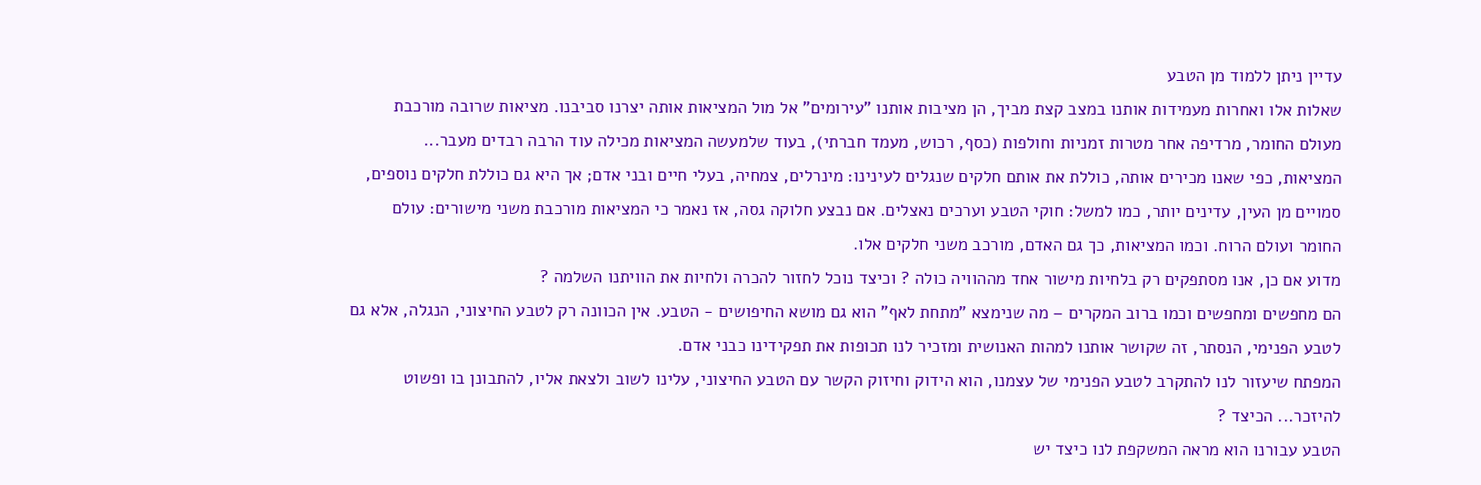עדיין ניתן ללמוד מן הטבע
שאלות אלו ואחרות מעמידות אותנו במצב קצת מביך, הן מציבות אותנו "עירומים" אל מול המציאות אותה יצרנו סביבנו. מציאות שרובה מורכבת מעולם החומר, מרדיפה אחר מטרות זמניות וחולפות (כסף, רכוש, מעמד חברתי), בעוד שלמעשה המציאות מכילה עוד הרבה רבדים מעבר...
המציאות, כפי שאנו מכירים אותה, כוללת את אותם חלקים שנגלים לעינינו: מינרלים, צמחיה, בעלי חיים ובני אדם; אך היא גם כוללת חלקים נוספים, סמויים מן העין, עדינים יותר, כמו למשל: חוקי הטבע וערכים נאצלים. אם נבצע חלוקה גסה, אז נאמר כי המציאות מורכבת משני מישורים: עולם החומר ועולם הרוח. וכמו המציאות, כך גם האדם, מורכב משני חלקים אלו.
מדוע אם כן, אנו מסתפקים רק בלחיות מישור אחד מההוויה כולה ? וכיצד נוכל לחזור להכרה ולחיות את הוויתנו השלמה ?
הם מחפשים ומחפשים וכמו ברוב המקרים – מה שנימצא "מתחת לאף" הוא גם מושא החיפושים - הטבע. אין הכוונה רק לטבע החיצוני, הנגלה, אלא גם לטבע הפנימי, הנסתר, זה שקושר אותנו למהות האנושית ומזכיר לנו תכופות את תפקידינו כבני אדם.
המפתח שיעזור לנו להתקרב לטבע הפנימי של עצמנו, הוא הידוק וחיזוק הקשר עם הטבע החיצוני, עלינו לשוב ולצאת אליו, להתבונן בו ופשוט להיזכר... הכיצד ?
הטבע עבורנו הוא מראה המשקפת לנו כיצד יש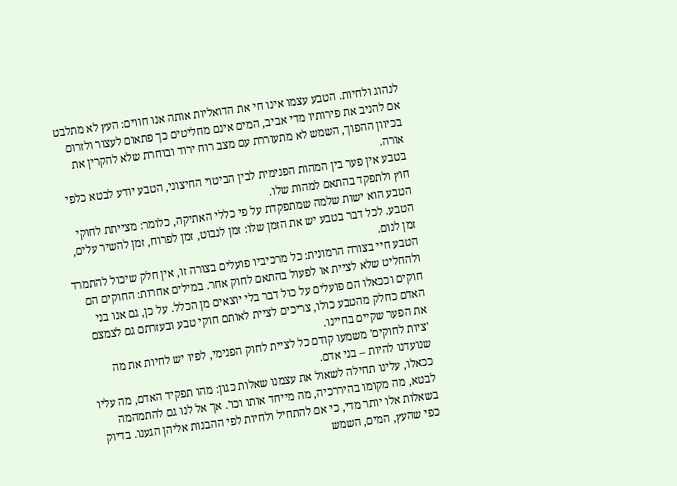לנהוג ולחיות. הטבע עצמו אינו חי את הדואליות אותה אנו חווים: העץ לא מתלבט אם להניב את פירותיו מדי אביב, המים אינם מחליטים כך פתאום לעצור ולזרום בכיוון ההפוך, השמש לא מתעוררת עם מצב רוח ירוד ובוחרת שלא להקרין את אורה.
בטבע אין פער בין המהות הפנימית לבין הביטוי החיצוני, הטבע יודע לבטא כלפי חוץ ולתפקד בהתאם למהות שלו.
הטבע הוא ישות שלמה שמתפקדת על פי כללי האתיקה, כלומר: מצייתת לחוקי הטבע. לכל דבר בטבע יש את הזמן שלו: זמן לנבוט, זמן לפרוח, זמן להשיר עלים, זמן לנום.
הטבע חיי בצורה הרמונית: כל מרכיביו פועלים בצורה זו, אין חלק שיכול להתמרד ולהחליט שלא לציית או לפעול בהתאם לחוק אחר. במילים אחרות: החוקים הם חוקים וככאלו הם פועלים על כול דבר בלי יוצאים מן הכלל. על כן, גם אנו בני האדם כחלק מהטבע כולו, צריכים לציית לאותם חוקי טבע ובעזרתם גם לצמצם את הפער שקיים בחיינו.
'ציות לחוקים' משמעו קודם כל לציית לחוק הפנימי, לפיו יש לחיות את מה שנועדנו להיות – בני אדם.
ככאלו, עלינו תחילה לשאול את עצמנו שאלות כגון: מהו תפקיד האדם, מה עליו לבטא, מה מקומו בהיררכיה, מה מייחד אותו וכו'. אך אל לנו גם להתמהמה בשאלות אלו יותר מדי, כי אם להתחיל ולחיות לפי ההבנות אליהן הגענו. בדיוק כפי שהעץ, המים, השמש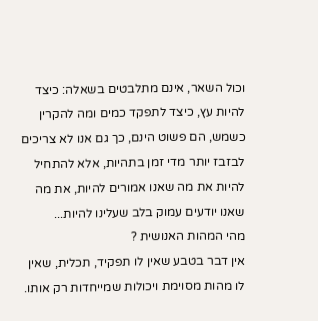וכול השאר, אינם מתלבטים בשאלה: כיצד להיות עץ, כיצד לתפקד כמים ומה להקרין כשמש, הם פשוט הינם, כך גם אנו לא צריכים לבזבז יותר מדי זמן בתהיות, אלא להתחיל להיות את מה שאנו אמורים להיות, את מה שאנו יודעים עמוק בלב שעלינו להיות...
מהי המהות האנושית ?
אין דבר בטבע שאין לו תפקיד, תכלית, שאין לו מהות מסוימת ויכולות שמייחדות רק אותו.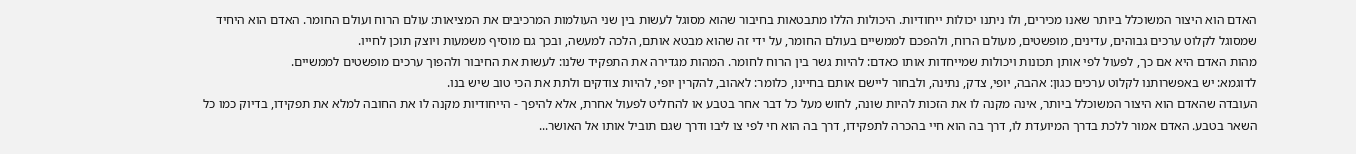האדם הוא היצור המשוכלל ביותר שאנו מכירים, ולו ניתנו יכולות ייחודיות. היכולות הללו מתבטאות בחיבור שהוא מסוגל לעשות בין שני העולמות המרכיבים את המציאות: עולם הרוח ועולם החומר. האדם הוא היחיד שמסוגל לקלוט ערכים גבוהים, עדינים, מופשטים, מעולם הרוח, ולהפכם לממשיים בעולם החומר, על ידי זה שהוא מבטא אותם, הלכה למעשה, ובכך גם מוסיף משמעות ויוצק תוכן לחייו.
מהות האדם היא אם כך, לפעול לפי אותן תכונות ויכולות שמייחדות אותו כאדם: להיות גשר בין הרוח לחומר. המהות מגדירה את התפקיד שלנו: לעשות את החיבור ולהפוך ערכים מופשטים לממשיים.
לדוגמא: יש באפשרותנו לקלוט ערכים כגון: אהבה, יופי, צדק, נתינה, ולבחור ליישם אותם בחיינו, כלומר: לאהוב, להקרין יופי, להיות צודקים ולתת את הכי טוב שיש בנו.
העובדה שהאדם הוא היצור המשוכלל ביותר, אינה מקנה לו את הזכות להיות שונה, לחוש מעל כל דבר אחר בטבע או להחליט לפעול אחרת, אלא להיפך - הייחודיות מקנה לו את החובה למלא את תפקידו, בדיוק כמו כל השאר בטבע. האדם אמור ללכת בדרך המיועדת לו, דרך בה הוא חיי בהכרה לתפקידו, דרך בה הוא חי לפי צו ליבו ודרך שגם תוביל אותו אל האושר...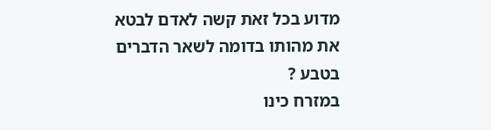מדוע בכל זאת קשה לאדם לבטא את מהותו בדומה לשאר הדברים בטבע ?
במזרח כינו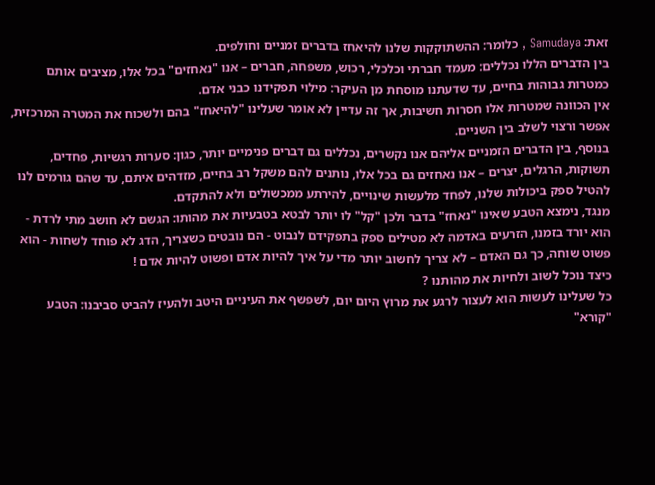זאת: Samudaya , כלומר: ההשתוקקות שלנו להיאחז בדברים זמניים וחולפים.
בין הדברים הללו נכללים: מעמד חברתי וכלכלי, רכוש, משפחה, חברים – אנו "נאחזים" בכל אלו, מציבים אותם כמטרות גבוהות בחיים, עד שדעתנו מוסחת מן העיקר: מילוי תפקידנו כבני אדם.
אין הכוונה שמטרות אלו חסרות חשיבות, אך זה עדיין לא אומר שעלינו "להיאחז" בהם ולשכוח את המטרה המרכזית, אפשר ורצוי לשלב בין השניים.
בנוסף, בין הדברים הזמניים אליהם אנו נקשרים, נכללים גם דברים פנימיים יותר, כגון: סערות רגשיות, פחדים, תשוקות, הרגלים, יצרים – אנו נאחזים גם בכל אלו, נותנים להם משקל רב בחיים, מזדהים איתם, עד שהם גורמים לנו להטיל ספק ביכולות שלנו, לפחד מלעשות שינויים, להירתע ממכשולים ולא להתקדם.
מנגד, נימצא הטבע שאינו "נאחז" בדבר ולכן "קל" לו יותר לבטא בטבעיות את מהותו: הגשם לא חושב מתי לרדת - הוא יורד בזמנו, הזרעים באדמה לא מטילים ספק בתפקידם לנבוט - הם נובטים כשצריך, הדג לא פוחד לשחות - הוא פשוט שוחה, כך גם האדם – לא צריך לחשוב יותר מדי על איך להיות אדם ופשוט להיות אדם !
כיצד נוכל לשוב ולחיות את מהותנו ?
כל שעלינו לעשות הוא לעצור לרגע את מרוץ היום יום, לשפשף את העיניים היטב ולהעיז להביט סביבנו: הטבע "קורא"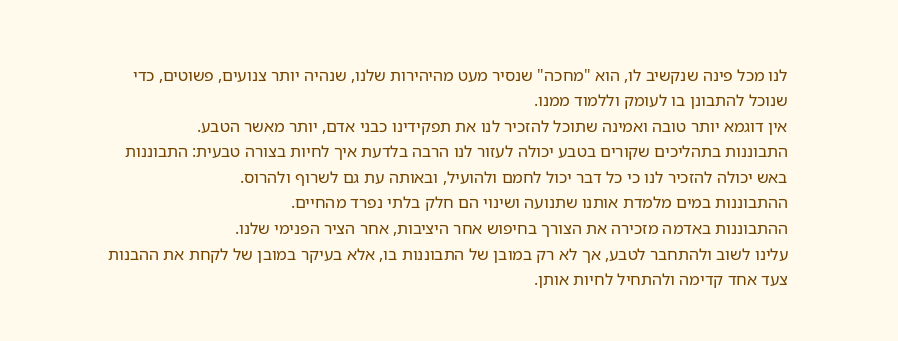לנו מכל פינה שנקשיב לו, הוא "מחכה" שנסיר מעט מהיהירות שלנו, שנהיה יותר צנועים, פשוטים, כדי שנוכל להתבונן בו לעומק וללמוד ממנו.
אין דוגמא יותר טובה ואמינה שתוכל להזכיר לנו את תפקידינו כבני אדם, יותר מאשר הטבע.
התבוננות בתהליכים שקורים בטבע יכולה לעזור לנו הרבה בלדעת איך לחיות בצורה טבעית: התבוננות באש יכולה להזכיר לנו כי כל דבר יכול לחמם ולהועיל, ובאותה עת גם לשרוף ולהרוס.
ההתבוננות במים מלמדת אותנו שתנועה ושינוי הם חלק בלתי נפרד מהחיים.
ההתבוננות באדמה מזכירה את הצורך בחיפוש אחר היציבות, אחר הציר הפנימי שלנו.
עלינו לשוב ולהתחבר לטבע, אך לא רק במובן של התבוננות בו, אלא בעיקר במובן של לקחת את ההבנות צעד אחד קדימה ולהתחיל לחיות אותן.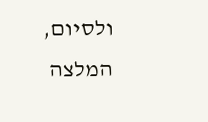ולסיום, המלצה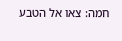חמה: צאו אל הטבע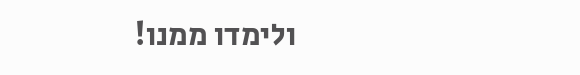ולימדו ממנו!